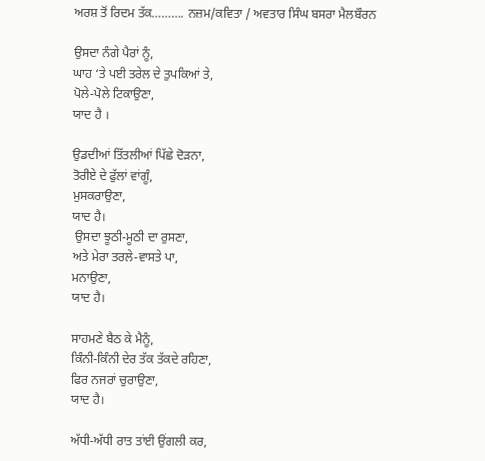ਅਰਸ਼ ਤੋਂ ਰਿਦਮ ਤੱਕ………. ਨਜ਼ਮ/ਕਵਿਤਾ / ਅਵਤਾਰ ਸਿੰਘ ਬਸਰਾ ਮੈਲਬੌਰਨ

ਉਸਦਾ ਨੰਗੇ ਪੈਰਾਂ ਨੂੰ,
ਘਾਹ ‘ਤੇ ਪਈ ਤਰੇਲ ਦੇ ਤੁਪਕਿਆਂ ਤੇ,
ਪੋਲੇ-ਪੋਲੇ ਟਿਕਾਉਣਾ,
ਯਾਦ ਹੈ ।

ਉਡਦੀਆਂ ਤਿੱਤਲੀਆਂ ਪਿੱਛੇ ਦੋੜਨਾ,
ਤੋਰੀਏ ਦੇ ਫੁੱਲਾਂ ਵਾਂਗੂੰ,
ਮੁਸਕਰਾਉਣਾ,
ਯਾਦ ਹੈ।
 ਉਸਦਾ ਝੂਠੀ-ਮੂਠੀ ਦਾ ਰੁਸਣਾ,
ਅਤੇ ਮੇਰਾ ਤਰਲੇ-ਵਾਸਤੇ ਪਾ,
ਮਨਾਉਣਾ,
ਯਾਦ ਹੈ।

ਸਾਹਮਣੇ ਬੈਠ ਕੇ ਮੈਨੂੰ,
ਕਿੰਨੀ-ਕਿੰਨੀ ਦੇਰ ਤੱਕ ਤੱਕਦੇ ਰਹਿਣਾ,
ਫਿਰ ਨਜਰਾਂ ਚੁਰਾਉਣਾ,
ਯਾਦ ਹੈ।

ਅੱਧੀ-ਅੱਧੀ ਰਾਤ ਤਾਂਈ ਉਂਗਲੀ ਕਰ,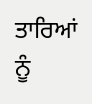ਤਾਰਿਆਂ ਨੂੰ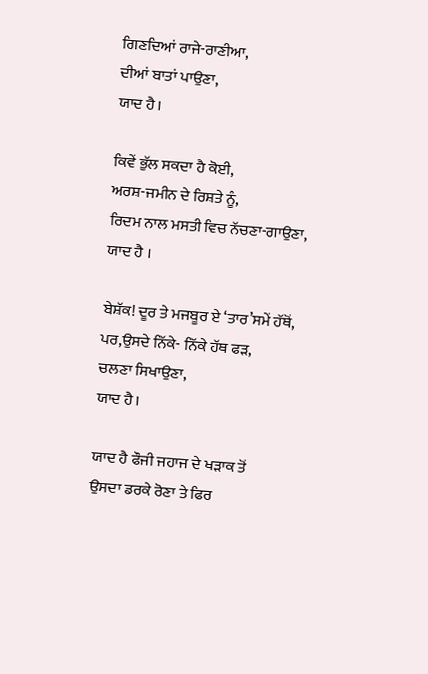ਗਿਣਦਿਆਂ ਰਾਜੇ-ਰਾਣੀਆ,
ਦੀਆਂ ਬਾਤਾਂ ਪਾਉਣਾ,
ਯਾਦ ਹੈ।

ਕਿਵੇਂ ਭੁੱਲ ਸਕਦਾ ਹੈ ਕੋਈ,
ਅਰਸ਼-ਜਮੀਨ ਦੇ ਰਿਸ਼ਤੇ ਨੂੰ,
ਰਿਦਮ ਨਾਲ ਮਸਤੀ ਵਿਚ ਨੱਚਣਾ-ਗਾਉਣਾ,
ਯਾਦ ਹੈ ।

ਬੇਸ਼ੱਕ! ਦੂਰ ਤੇ ਮਜਬੂਰ ਏ ‘ਤਾਰ’ਸਮੇਂ ਹੱਥੋਂ,
ਪਰ,ਉਸਦੇ ਨਿੱਕੇ- ਨਿੱਕੇ ਹੱਥ ਫੜ,
ਚਲਣਾ ਸਿਖਾਉਣਾ,
ਯਾਦ ਹੈ।

ਯਾਦ ਹੈ ਫੌਜੀ ਜਹਾਜ ਦੇ ਖੜਾਕ ਤੋਂ
ਉਸਦਾ ਡਰਕੇ ਰੋਣਾ ਤੇ ਫਿਰ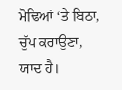ਮੋਢਿਆਂ ‘ਤੇ ਬਿਠਾ,
ਚੁੱਪ ਕਰਾਉਣਾ,
ਯਾਦ ਹੈ।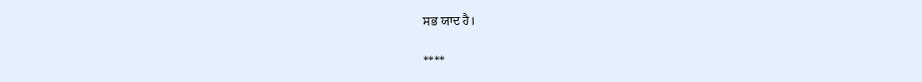ਸਭ ਯਾਦ ਹੈ।

****